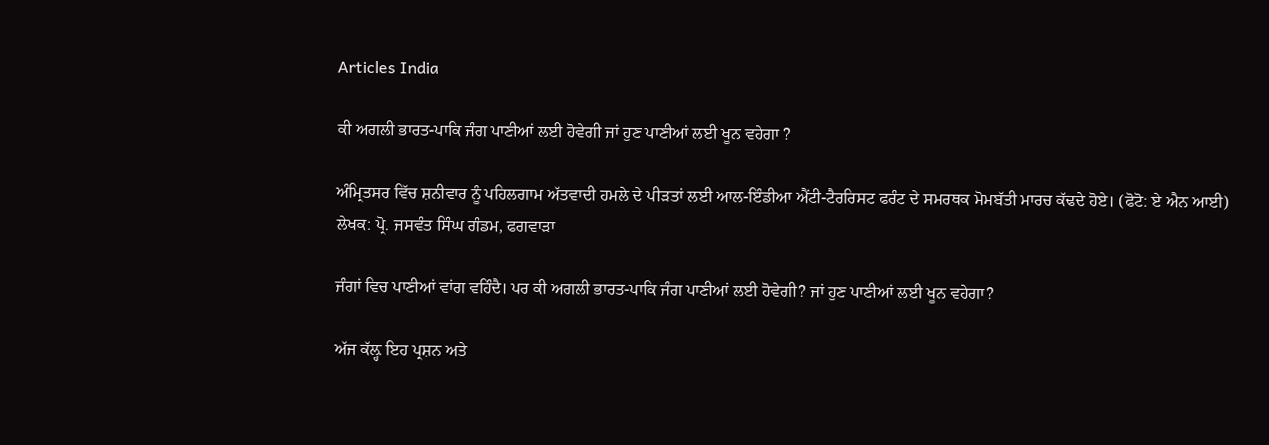Articles India

ਕੀ ਅਗਲੀ ਭਾਰਤ-ਪਾਕਿ ਜੰਗ ਪਾਣੀਆਂ ਲਈ ਹੋਵੇਗੀ ਜਾਂ ਹੁਣ ਪਾਣੀਆਂ ਲਈ ਖੂਨ ਵਹੇਗਾ ?

ਅੰਮ੍ਰਿਤਸਰ ਵਿੱਚ ਸ਼ਨੀਵਾਰ ਨੂੰ ਪਹਿਲਗਾਮ ਅੱਤਵਾਦੀ ਹਮਲੇ ਦੇ ਪੀੜਤਾਂ ਲਈ ਆਲ-ਇੰਡੀਆ ਐਂਟੀ-ਟੈਰਰਿਸਟ ਫਰੰਟ ਦੇ ਸਮਰਥਕ ਮੋਮਬੱਤੀ ਮਾਰਚ ਕੱਢਦੇ ਹੋਏ। (ਫੋਟੋ: ਏ ਐਨ ਆਈ)
ਲੇਖਕ: ਪ੍ਰੋ. ਜਸਵੰਤ ਸਿੰਘ ਗੰਡਮ, ਫਗਵਾੜਾ

ਜੰਗਾਂ ਵਿਚ ਪਾਣੀਆਂ ਵਾਂਗ ਵਹਿੰਦੈ। ਪਰ ਕੀ ਅਗਲੀ ਭਾਰਤ-ਪਾਕਿ ਜੰਗ ਪਾਣੀਆਂ ਲਈ ਹੋਵੇਗੀ? ਜਾਂ ਹੁਣ ਪਾਣੀਆਂ ਲਈ ਖੂਨ ਵਹੇਗਾ?

ਅੱਜ ਕੱਲ਼੍ਹ ਇਹ ਪ੍ਰਸ਼ਨ ਅਤੇ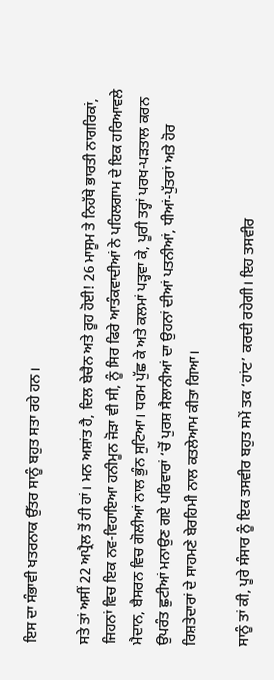ਇਸ ਦਾ ਸੰਭਾਵੀ ਖਤਰਨਾਕ ਉੱਤਰ ਸਾਨੂੰ ਬਹੁਤ ਸਤਾ ਰਹੇ ਹਨ।

ਸਤੇ ਤਾਂ ਅਸੀਂ 22 ਅਪ੍ਰੈਲ ਤੋਂ ਹੀ ਹਾਂ। ਮਨ ਅਸ਼ਾਂਤ ਹੈ, ਦਿਲ ਬੇਚੈਨ ਅਤੇ ਰੂਹ ਹੋਈ! 26 ਮਾਸੂਮ ਤੇ ਨਿਹੱਥੇ ਭਾਰਤੀ ਨਾਗਰਿਕਾਂ, ਜਿਹਨਾਂ ਵਿਚ ਇਕ ਨਵ-ਵਿਹਾਇਆ ਹਨੀਮੂਨ ਜੋੜਾ ਵੀ ਸੀ, ਨੂੰ ਸਿਰ ਫਿਰੇ ਆਤੰਕਵਾਦੀਆਂ ਨੇ ਪਹਿਲਗਾਮ ਦੇ ਇਕ ਹਰਿਆਵਲੇ ਮੈਦਾਨ, ਬੈਸਰਨ ਵਿਚ ਗੋਲੀਆਂ ਨਾਲ ਭੁੰਨ ਸੁਟਿਆ। ਧਰਮ ਪੁੱਛ ਕੇ ਅਤੇ ਕਲਮਾਂ ਪੜ੍ਹਵਾ ਕੇ, ਪੂਰੀ ਤਰ੍ਹਾਂ ਪਰਖ-ਪੜਤਾਲ ਕਰਨ ਉਪਰੰਤ ਛੁਟੀਆਂ ਮਨਾਉਣ ਗਏ ਪਰਿਵਾਰਾਂ ‘ਚੋਂ ਪੁਰਸ਼ ਸੈਲਾਨੀਆਂ ਦਾ ਉਹਨਾਂ ਦੀਆਂ ਪਤਨੀਆਂ, ਧੀਆਂ-ਪੁੱਤਰਾਂ ਅਤੇ ਹੋਰ ਰਿਸ਼ਤੇਦਾਰਾਂ ਦੇ ਸਾਹਮਣੇ ਬੇਰਹਿਮੀ ਨਾਲ ਕਤਲੇਆਮ ਕੀਤਾ ਗਿਆ।

ਸਾਨੂੰ ਤਾਂ ਕੀ, ਪੂਰੇ ਸੰਸਾਰ ਨੂੰ ਇਕ ਤਸਵੀਰ ਬਹੁਤ ਸਮੇਂ ਤਕ ‘ਹਾਂਟ’ ਕਰਦੀ ਰਹੇਗੀ। ਇਹ ਤਸਵੀਰ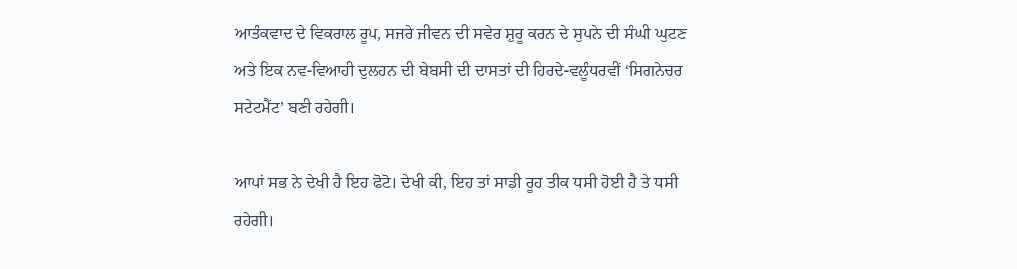ਆਤੰਕਵਾਦ ਦੇ ਵਿਕਰਾਲ ਰੂਪ, ਸਜਰੇ ਜੀਵਨ ਦੀ ਸਵੇਰ ਸ਼ੁਰੂ ਕਰਨ ਦੇ ਸੁਪਨੇ ਦੀ ਸੰਘੀ ਘੁਟਣ ਅਤੇ ਇਕ ਨਵ-ਵਿਆਹੀ ਦੁਲਹਨ ਦੀ ਬੇਬਸੀ ਦੀ ਦਾਸਤਾਂ ਦੀ ਹਿਰਦੇ-ਵਲੂੰਧਰਵੀਂ ‘ਸਿਗਨੇਚਰ ਸਟੇਟਮੈਂਟ’ ਬਣੀ ਰਹੇਗੀ।

ਆਪਾਂ ਸਭ ਨੇ ਦੇਖੀ ਹੈ ਇਹ ਫੋਟੋ। ਦੇਖੀ ਕੀ, ਇਹ ਤਾਂ ਸਾਡੀ ਰੂਹ ਤੀਕ ਧਸੀ ਹੋਈ ਹੈ ਤੇ ਧਸੀ ਰਹੇਗੀ।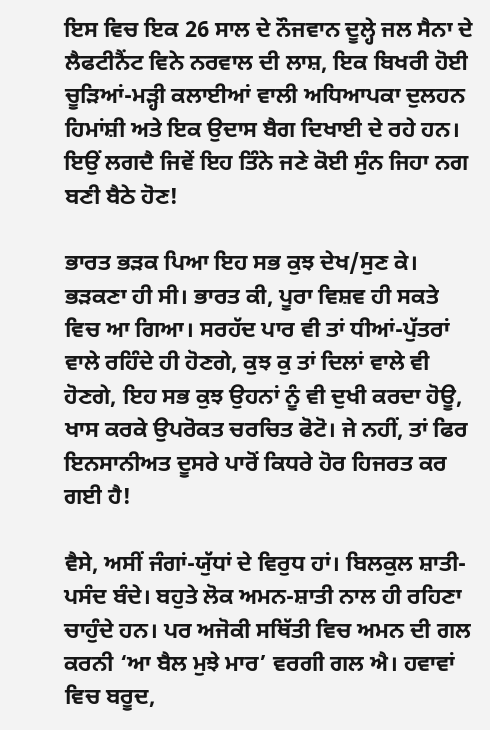ਇਸ ਵਿਚ ਇਕ 26 ਸਾਲ ਦੇ ਨੌਜਵਾਨ ਦੂਲ੍ਹੇ ਜਲ ਸੈਨਾ ਦੇ ਲੈਫਟੀਨੈਂਟ ਵਿਨੇ ਨਰਵਾਲ ਦੀ ਲਾਸ਼, ਇਕ ਬਿਖਰੀ ਹੋਈ ਚੂੜਿਆਂ-ਮੜ੍ਹੀ ਕਲਾਈਆਂ ਵਾਲੀ ਅਧਿਆਪਕਾ ਦੁਲਹਨ ਹਿਮਾਂਸ਼ੀ ਅਤੇ ਇਕ ਉਦਾਸ ਬੈਗ ਦਿਖਾਈ ਦੇ ਰਹੇ ਹਨ। ਇਉਂ ਲਗਦੈ ਜਿਵੇਂ ਇਹ ਤਿੰਨੇ ਜਣੇ ਕੋਈ ਸੁੰਨ ਜਿਹਾ ਨਗ ਬਣੀ ਬੈਠੇ ਹੋਣ!

ਭਾਰਤ ਭੜਕ ਪਿਆ ਇਹ ਸਭ ਕੁਝ ਦੇਖ/ਸੁਣ ਕੇ। ਭੜਕਣਾ ਹੀ ਸੀ। ਭਾਰਤ ਕੀ, ਪੂਰਾ ਵਿਸ਼ਵ ਹੀ ਸਕਤੇ ਵਿਚ ਆ ਗਿਆ। ਸਰਹੱਦ ਪਾਰ ਵੀ ਤਾਂ ਧੀਆਂ-ਪੁੱਤਰਾਂ ਵਾਲੇ ਰਹਿੰਦੇ ਹੀ ਹੋਣਗੇ, ਕੁਝ ਕੁ ਤਾਂ ਦਿਲਾਂ ਵਾਲੇ ਵੀ ਹੋਣਗੇ, ਇਹ ਸਭ ਕੁਝ ਉਹਨਾਂ ਨੂੰ ਵੀ ਦੁਖੀ ਕਰਦਾ ਹੋਊ, ਖਾਸ ਕਰਕੇ ਉਪਰੋਕਤ ਚਰਚਿਤ ਫੋਟੋ। ਜੇ ਨਹੀਂ, ਤਾਂ ਫਿਰ ਇਨਸਾਨੀਅਤ ਦੂਸਰੇ ਪਾਰੋਂ ਕਿਧਰੇ ਹੋਰ ਹਿਜਰਤ ਕਰ ਗਈ ਹੈ!

ਵੈਸੇ, ਅਸੀਂ ਜੰਗਾਂ-ਯੁੱਧਾਂ ਦੇ ਵਿਰੁਧ ਹਾਂ। ਬਿਲਕੁਲ ਸ਼ਾਤੀ-ਪਸੰਦ ਬੰਦੇ। ਬਹੁਤੇ ਲੋਕ ਅਮਨ-ਸ਼ਾਤੀ ਨਾਲ ਹੀ ਰਹਿਣਾ ਚਾਹੁੰਦੇ ਹਨ। ਪਰ ਅਜੋਕੀ ਸਥਿੱਤੀ ਵਿਚ ਅਮਨ ਦੀ ਗਲ ਕਰਨੀ ‘ਆ ਬੈਲ ਮੁਝੇ ਮਾਰ’ ਵਰਗੀ ਗਲ ਐ। ਹਵਾਵਾਂ ਵਿਚ ਬਰੂਦ,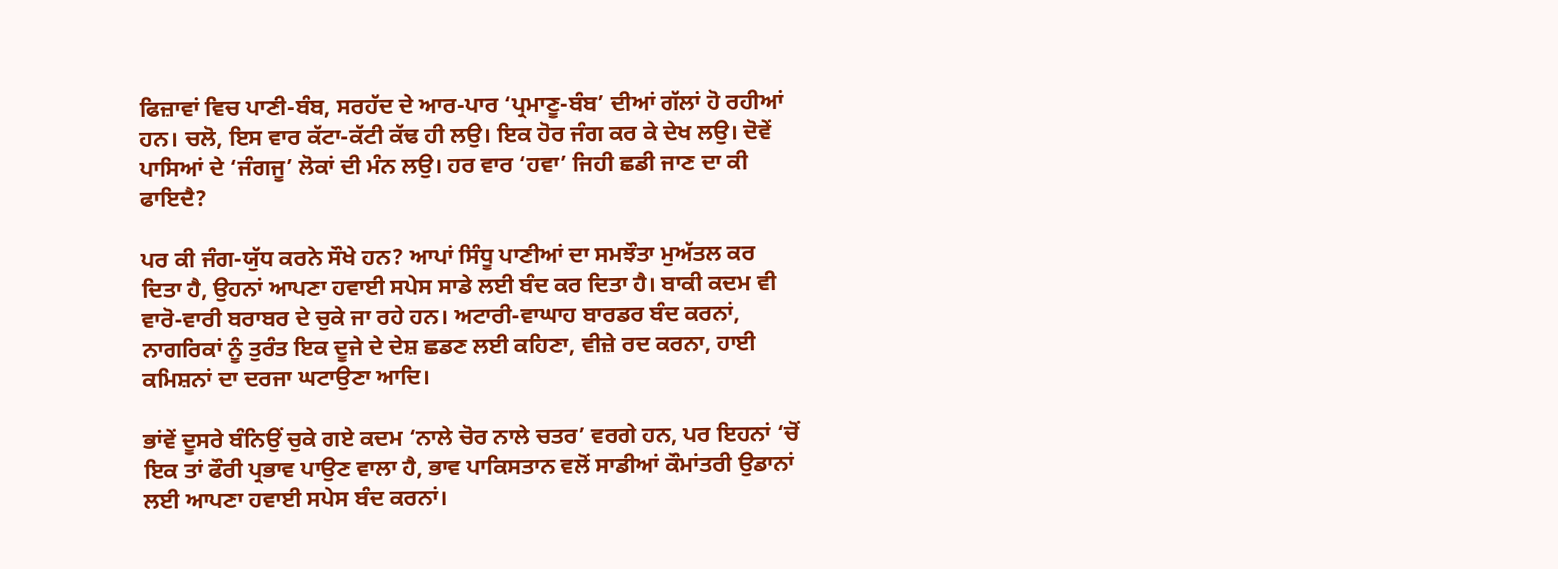ਫਿਜ਼ਾਵਾਂ ਵਿਚ ਪਾਣੀ-ਬੰਬ, ਸਰਹੱਦ ਦੇ ਆਰ-ਪਾਰ ‘ਪ੍ਰਮਾਣੂ-ਬੰਬ’ ਦੀਆਂ ਗੱਲਾਂ ਹੋ ਰਹੀਆਂ ਹਨ। ਚਲੋ, ਇਸ ਵਾਰ ਕੱਟਾ-ਕੱਟੀ ਕੱਢ ਹੀ ਲਉ। ਇਕ ਹੋਰ ਜੰਗ ਕਰ ਕੇ ਦੇਖ ਲਉ। ਦੋਵੇਂ ਪਾਸਿਆਂ ਦੇ ‘ਜੰਗਜੂ’ ਲੋਕਾਂ ਦੀ ਮੰਨ ਲਉ। ਹਰ ਵਾਰ ‘ਹਵਾ’ ਜਿਹੀ ਛਡੀ ਜਾਣ ਦਾ ਕੀ ਫਾਇਦੈ?

ਪਰ ਕੀ ਜੰਗ-ਯੁੱਧ ਕਰਨੇ ਸੌਖੇ ਹਨ? ਆਪਾਂ ਸਿੰਧੂ ਪਾਣੀਆਂ ਦਾ ਸਮਝੌਤਾ ਮੁਅੱਤਲ ਕਰ ਦਿਤਾ ਹੈ, ਉਹਨਾਂ ਆਪਣਾ ਹਵਾਈ ਸਪੇਸ ਸਾਡੇ ਲਈ ਬੰਦ ਕਰ ਦਿਤਾ ਹੈ। ਬਾਕੀ ਕਦਮ ਵੀ ਵਾਰੋ-ਵਾਰੀ ਬਰਾਬਰ ਦੇ ਚੁਕੇ ਜਾ ਰਹੇ ਹਨ। ਅਟਾਰੀ-ਵਾਘਾਹ ਬਾਰਡਰ ਬੰਦ ਕਰਨਾਂ, ਨਾਗਰਿਕਾਂ ਨੂੰ ਤੁਰੰਤ ਇਕ ਦੂਜੇ ਦੇ ਦੇਸ਼ ਛਡਣ ਲਈ ਕਹਿਣਾ, ਵੀਜ਼ੇ ਰਦ ਕਰਨਾ, ਹਾਈ ਕਮਿਸ਼ਨਾਂ ਦਾ ਦਰਜਾ ਘਟਾਉਣਾ ਆਦਿ।

ਭਾਂਵੇਂ ਦੂਸਰੇ ਬੰਨਿਉਂ ਚੁਕੇ ਗਏ ਕਦਮ ‘ਨਾਲੇ ਚੋਰ ਨਾਲੇ ਚਤਰ’ ਵਰਗੇ ਹਨ, ਪਰ ਇਹਨਾਂ ‘ਚੋਂ ਇਕ ਤਾਂ ਫੌਰੀ ਪ੍ਰਭਾਵ ਪਾਉਣ ਵਾਲਾ ਹੈ, ਭਾਵ ਪਾਕਿਸਤਾਨ ਵਲੋਂ ਸਾਡੀਆਂ ਕੌਮਾਂਤਰੀ ਉਡਾਨਾਂ ਲਈ ਆਪਣਾ ਹਵਾਈ ਸਪੇਸ ਬੰਦ ਕਰਨਾਂ।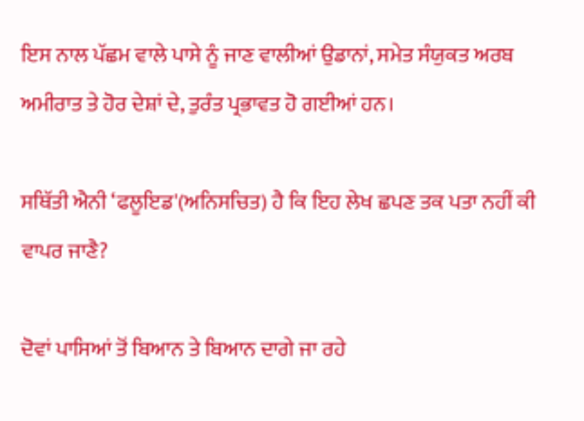ਇਸ ਨਾਲ ਪੱਛਮ ਵਾਲੇ ਪਾਸੇ ਨੂੰ ਜਾਣ ਵਾਲੀਆਂ ਉਡਾਨਾਂ, ਸਮੇਤ ਸੰਯੁਕਤ ਅਰਬ ਅਮੀਰਾਤ ਤੇ ਹੋਰ ਦੇਸ਼ਾਂ ਦੇ, ਤੁਰੰਤ ਪ੍ਰਭਾਵਤ ਹੋ ਗਈਆਂ ਹਨ।

ਸਥਿੱਤੀ ਐਨੀ ‘ਫਲੂਇਡ'(ਅਨਿਸਚਿਤ) ਹੈ ਕਿ ਇਹ ਲੇਖ ਛਪਣ ਤਕ ਪਤਾ ਨਹੀਂ ਕੀ ਵਾਪਰ ਜਾਣੈ?

ਦੋਵਾਂ ਪਾਸਿਆਂ ਤੋਂ ਬਿਆਨ ਤੇ ਬਿਆਨ ਦਾਗੇ ਜਾ ਰਹੇ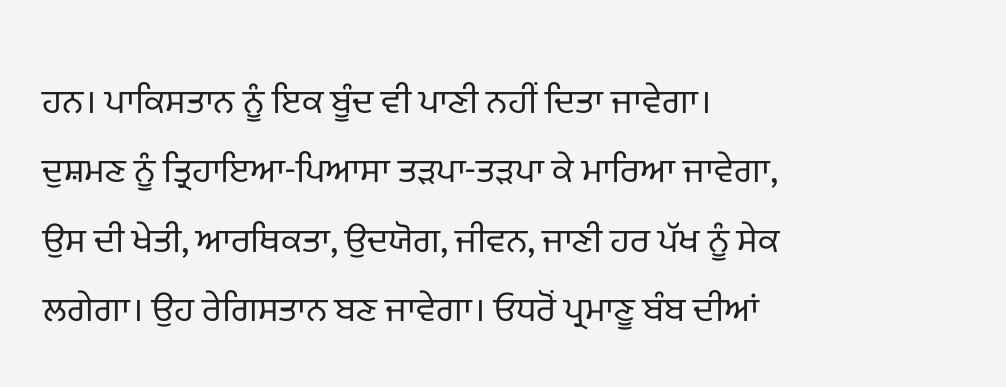ਹਨ। ਪਾਕਿਸਤਾਨ ਨੂੰ ਇਕ ਬੂੰਦ ਵੀ ਪਾਣੀ ਨਹੀਂ ਦਿਤਾ ਜਾਵੇਗਾ। ਦੁਸ਼ਮਣ ਨੂੰ ਤ੍ਰਿਹਾਇਆ-ਪਿਆਸਾ ਤੜਪਾ-ਤੜਪਾ ਕੇ ਮਾਰਿਆ ਜਾਵੇਗਾ, ਉਸ ਦੀ ਖੇਤੀ, ਆਰਥਿਕਤਾ, ਉਦਯੋਗ, ਜੀਵਨ, ਜਾਣੀ ਹਰ ਪੱਖ ਨੂੰ ਸੇਕ ਲਗੇਗਾ। ਉਹ ਰੇਗਿਸਤਾਨ ਬਣ ਜਾਵੇਗਾ। ਓਧਰੋਂ ਪ੍ਰਮਾਣੂ ਬੰਬ ਦੀਆਂ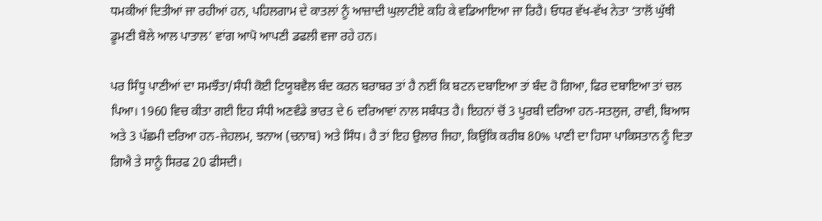ਧਮਕੀਆਂ ਦਿਤੀਆਂ ਜਾ ਰਹੀਆਂ ਹਨ, ਪਹਿਲਗਾਮ ਦੇ ਕਾਤਲਾਂ ਨੂੰ ਆਜ਼ਾਦੀ ਘੁਲਾਟੀਏ ਕਹਿ ਕੇ ਵਡਿਆਇਆ ਜਾ ਰਿਹੈ। ਓਧਰ ਵੱਖ-ਵੱਖ ਨੇਤਾ ‘ਤਾਲੋਂ ਘੁੱਥੀ ਡੂਮਣੀ ਬੋਲੇ ਆਲ ਪਾਤਾਲ’ ਵਾਂਗ ਆਪੋ ਆਪਣੀ ਡਫਲੀ ਵਜਾ ਰਹੇ ਹਨ।

ਪਰ ਸਿੰਧੂ ਪਾਣੀਆਂ ਦਾ ਸਮਝੌਤਾ/ਸੰਧੀ ਕੋਈ ਟਿਯੂਬਵੈਲ ਬੰਦ ਕਰਨ ਬਰਾਬਰ ਤਾਂ ਹੈ ਨਈਂ ਕਿ ਬਟਨ ਦਬਾਇਆ ਤਾਂ ਬੰਦ ਹੋ ਗਿਆ, ਫਿਰ ਦਬਾਇਆ ਤਾਂ ਚਲ ਪਿਆ। 1960 ਵਿਚ ਕੀਤਾ ਗਈ ਇਹ ਸੰਧੀ ਅਣਵੰਡੇ ਭਾਰਤ ਦੇ 6 ਦਰਿਆਵਾਂ ਨਾਲ ਸਬੰਧਤ ਹੈ। ਇਹਨਾਂ ਚੋਂ 3 ਪੂਰਬੀ ਦਰਿਆ ਹਨ-ਸਤਲੁਜ, ਰਾਵੀ, ਬਿਆਸ ਅਤੇ 3 ਪੱਛਮੀ ਦਰਿਆ ਹਨ-ਜੇਹਲਮ, ਝਨਾਅ (ਚਨਾਬ) ਅਤੇ ਸਿੰਧ। ਹੈ ਤਾਂ ਇਹ ਉਲਾਰ ਜਿਹਾ, ਕਿਉਂਕਿ ਕਰੀਬ 80% ਪਾਣੀ ਦਾ ਹਿਸਾ ਪਾਕਿਸਤਾਨ ਨੂੰ ਦਿਤਾ ਗਿਐ ਤੇ ਸਾਨੂੰ ਸਿਰਫ 20 ਫੀਸਦੀ।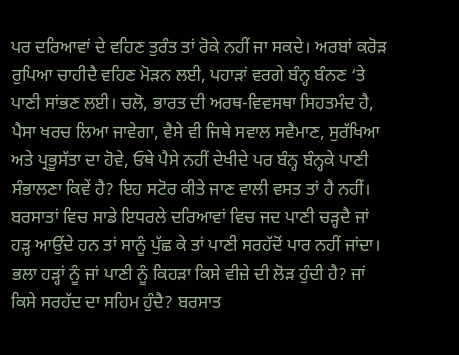ਪਰ ਦਰਿਆਵਾਂ ਦੇ ਵਹਿਣ ਤੁਰੰਤ ਤਾਂ ਰੋਕੇ ਨਹੀਂ ਜਾ ਸਕਦੇ। ਅਰਬਾਂ ਕਰੋੜ ਰੁਪਿਆ ਚਾਹੀਦੈ ਵਹਿਣ ਮੋੜਨ ਲਈ, ਪਹਾੜਾਂ ਵਰਗੇ ਬੰਨ੍ਹ ਬੰਨਣ ‘ਤੇ ਪਾਣੀ ਸਾਂਭਣ ਲਈ। ਚਲੋ, ਭਾਰਤ ਦੀ ਅਰਥ-ਵਿਵਸਥਾ ਸਿਹਤਮੰਦ ਹੈ, ਪੈਸਾ ਖਰਚ ਲਿਆ ਜਾਵੇਗਾ, ਵੈਸੇ ਵੀ ਜਿਥੇ ਸਵਾਲ ਸਵੈਮਾਣ, ਸੁਰੱਖਿਆ ਅਤੇ ਪ੍ਰਭੂਸੱਤਾ ਦਾ ਹੋਵੇ, ਓਥੇ ਪੈਸੇ ਨਹੀਂ ਦੇਖੀਦੇ ਪਰ ਬੰਨ੍ਹ ਬੰਨ੍ਹਕੇ ਪਾਣੀ ਸੰਭਾਲਣਾ ਕਿਵੇਂ ਹੈ? ਇਹ ਸਟੋਰ ਕੀਤੇ ਜਾਣ ਵਾਲੀ ਵਸਤ ਤਾਂ ਹੈ ਨਹੀਂ। ਬਰਸਾਤਾਂ ਵਿਚ ਸਾਡੇ ਇਧਰਲੇ ਦਰਿਆਵਾਂ ਵਿਚ ਜਦ ਪਾਣੀ ਚੜ੍ਹਦੈ ਜਾਂ ਹੜ੍ਹ ਆਉਂਦੇ ਹਨ ਤਾਂ ਸਾਨੂੰ ਪੁੱਛ ਕੇ ਤਾਂ ਪਾਣੀ ਸਰਹੱਦੋਂ ਪਾਰ ਨਹੀਂ ਜਾਂਦਾ। ਭਲਾ ਹੜ੍ਹਾਂ ਨੂੰ ਜਾਂ ਪਾਣੀ ਨੂੰ ਕਿਹੜਾ ਕਿਸੇ ਵੀਜ਼ੇ ਦੀ ਲੋੜ ਹੁੰਦੀ ਹੈ? ਜਾਂ ਕਿਸੇ ਸਰਹੱਦ ਦਾ ਸਹਿਮ ਹੁੰਦੈ? ਬਰਸਾਤ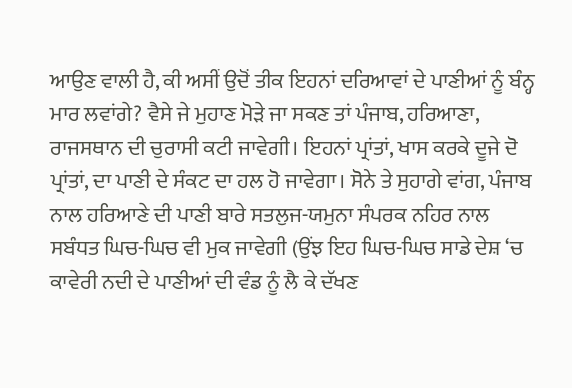ਆਉਣ ਵਾਲੀ ਹੈ, ਕੀ ਅਸੀਂ ਉਦੋਂ ਤੀਕ ਇਹਨਾਂ ਦਰਿਆਵਾਂ ਦੇ ਪਾਣੀਆਂ ਨੂੰ ਬੰਨ੍ਹ ਮਾਰ ਲਵਾਂਗੇ? ਵੈਸੇ ਜੇ ਮੁਹਾਣ ਮੋੜੇ ਜਾ ਸਕਣ ਤਾਂ ਪੰਜਾਬ, ਹਰਿਆਣਾ, ਰਾਜਸਥਾਨ ਦੀ ਚੁਰਾਸੀ ਕਟੀ ਜਾਵੇਗੀ। ਇਹਨਾਂ ਪ੍ਰਾਂਤਾਂ, ਖਾਸ ਕਰਕੇ ਦੂਜੇ ਦੋ ਪ੍ਰਾਂਤਾਂ, ਦਾ ਪਾਣੀ ਦੇ ਸੰਕਟ ਦਾ ਹਲ ਹੋ ਜਾਵੇਗਾ। ਸੋਨੇ ਤੇ ਸੁਹਾਗੇ ਵਾਂਗ, ਪੰਜਾਬ ਨਾਲ ਹਰਿਆਣੇ ਦੀ ਪਾਣੀ ਬਾਰੇ ਸਤਲੁਜ-ਯਮੁਨਾ ਸੰਪਰਕ ਨਹਿਰ ਨਾਲ ਸਬੰਧਤ ਘਿਚ-ਘਿਚ ਵੀ ਮੁਕ ਜਾਵੇਗੀ (ਉਂਝ ਇਹ ਘਿਚ-ਘਿਚ ਸਾਡੇ ਦੇਸ਼ ‘ਚ ਕਾਵੇਰੀ ਨਦੀ ਦੇ ਪਾਣੀਆਂ ਦੀ ਵੰਡ ਨੂੰ ਲੈ ਕੇ ਦੱਖਣ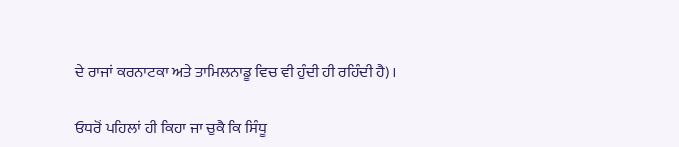ਦੇ ਰਾਜਾਂ ਕਰਨਾਟਕਾ ਅਤੇ ਤਾਮਿਲਨਾਡੂ ਵਿਚ ਵੀ ਹੁੰਦੀ ਹੀ ਰਹਿੰਦੀ ਹੈ)।

ਓਧਰੋਂ ਪਹਿਲਾਂ ਹੀ ਕਿਹਾ ਜਾ ਚੁਕੈ ਕਿ ਸਿੰਧੂ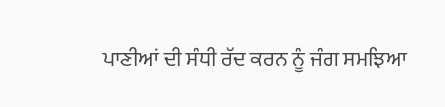ਪਾਣੀਆਂ ਦੀ ਸੰਧੀ ਰੱਦ ਕਰਨ ਨੂੰ ਜੰਗ ਸਮਝਿਆ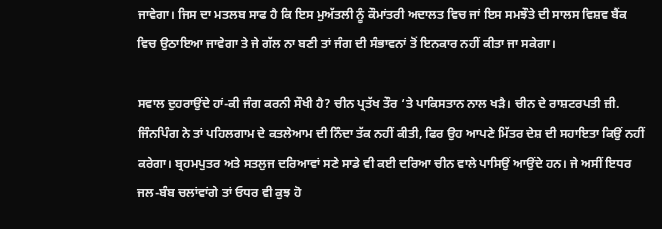ਜਾਵੇਗਾ। ਜਿਸ ਦਾ ਮਤਲਬ ਸਾਫ ਹੈ ਕਿ ਇਸ ਮੁਅੱਤਲੀ ਨੂੰ ਕੌਮਾਂਤਰੀ ਅਦਾਲਤ ਵਿਚ ਜਾਂ ਇਸ ਸਮਝੌਤੇ ਦੀ ਸਾਲਸ ਵਿਸ਼ਵ ਬੈਂਕ ਵਿਚ ਉਠਾਇਆ ਜਾਵੇਗਾ ਤੇ ਜੇ ਗੱਲ ਨਾ ਬਣੀ ਤਾਂ ਜੰਗ ਦੀ ਸੰਭਾਵਨਾਂ ਤੋਂ ਇਨਕਾਰ ਨਹੀਂ ਕੀਤਾ ਜਾ ਸਕੇਗਾ।

ਸਵਾਲ ਦੁਹਰਾਉਂਦੇ ਹਾਂ-ਕੀ ਜੰਗ ਕਰਨੀ ਸੌਖੀ ਹੈ? ਚੀਨ ਪ੍ਰਤੱਖ ਤੌਰ ‘ਤੇ ਪਾਕਿਸਤਾਨ ਨਾਲ ਖੜੈ। ਚੀਨ ਦੇ ਰਾਸ਼ਟਰਪਤੀ ਜ਼ੀ. ਜਿੰਨਪਿੰਗ ਨੇ ਤਾਂ ਪਹਿਲਗਾਮ ਦੇ ਕਤਲੇਆਮ ਦੀ ਨਿੰਦਾ ਤੱਕ ਨਹੀਂ ਕੀਤੀ, ਫਿਰ ਉਹ ਆਪਣੇ ਮਿੱਤਰ ਦੇਸ਼ ਦੀ ਸਹਾਇਤਾ ਕਿਉਂ ਨਹੀਂ ਕਰੇਗਾ। ਬ੍ਰਹਮਪੁਤਰ ਅਤੇ ਸਤਲੁਜ ਦਰਿਆਵਾਂ ਸਣੇ ਸਾਡੇ ਵੀ ਕਈ ਦਰਿਆ ਚੀਨ ਵਾਲੇ ਪਾਸਿਉਂ ਆਉਂਦੇ ਹਨ। ਜੇ ਅਸੀਂ ਇਧਰ ਜਲ-ਬੰਬ ਚਲਾਂਵਾਂਗੇ ਤਾਂ ਓਧਰ ਵੀ ਕੁਝ ਹੋ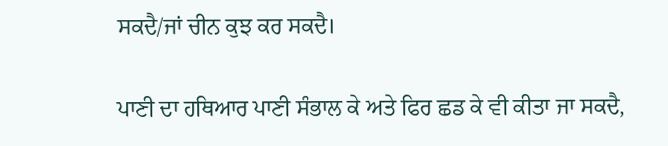ਸਕਦੈ/ਜਾਂ ਚੀਨ ਕੁਝ ਕਰ ਸਕਦੈ।

ਪਾਣੀ ਦਾ ਹਥਿਆਰ ਪਾਣੀ ਸੰਭਾਲ ਕੇ ਅਤੇ ਫਿਰ ਛਡ ਕੇ ਵੀ ਕੀਤਾ ਜਾ ਸਕਦੈ,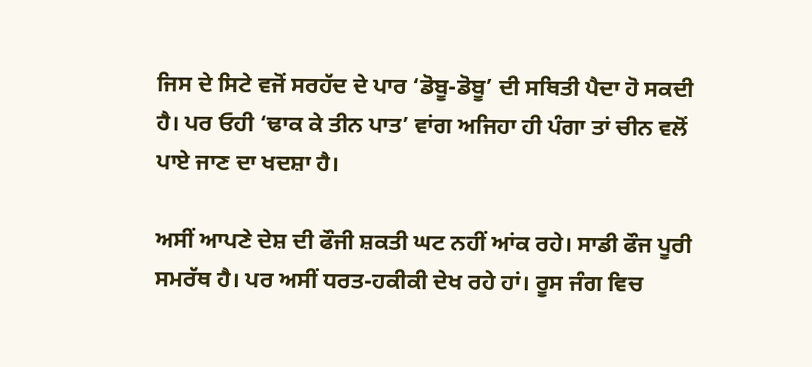ਜਿਸ ਦੇ ਸਿਟੇ ਵਜੋਂ ਸਰਹੱਦ ਦੇ ਪਾਰ ‘ਡੋਬੂ-ਡੋਬੂ’ ਦੀ ਸਥਿਤੀ ਪੈਦਾ ਹੋ ਸਕਦੀ ਹੈ। ਪਰ ਓਹੀ ‘ਢਾਕ ਕੇ ਤੀਨ ਪਾਤ’ ਵਾਂਗ ਅਜਿਹਾ ਹੀ ਪੰਗਾ ਤਾਂ ਚੀਨ ਵਲੋਂ ਪਾਏ ਜਾਣ ਦਾ ਖਦਸ਼ਾ ਹੈ।

ਅਸੀਂ ਆਪਣੇ ਦੇਸ਼ ਦੀ ਫੌਜੀ ਸ਼ਕਤੀ ਘਟ ਨਹੀਂ ਆਂਕ ਰਹੇ। ਸਾਡੀ ਫੌਜ ਪੂਰੀ ਸਮਰੱਥ ਹੈ। ਪਰ ਅਸੀਂ ਧਰਤ-ਹਕੀਕੀ ਦੇਖ ਰਹੇ ਹਾਂ। ਰੂਸ ਜੰਗ ਵਿਚ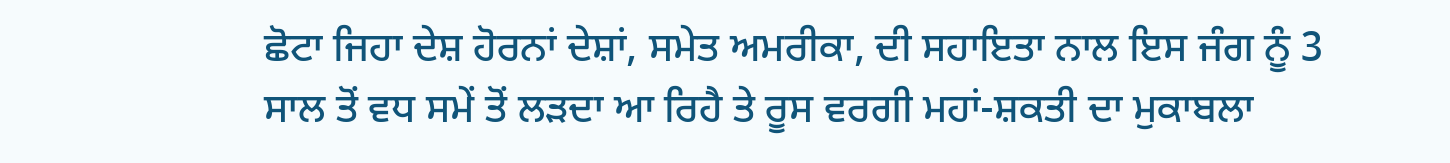ਛੋਟਾ ਜਿਹਾ ਦੇਸ਼ ਹੋਰਨਾਂ ਦੇਸ਼ਾਂ, ਸਮੇਤ ਅਮਰੀਕਾ, ਦੀ ਸਹਾਇਤਾ ਨਾਲ ਇਸ ਜੰਗ ਨੂੰ 3 ਸਾਲ ਤੋਂ ਵਧ ਸਮੇਂ ਤੋਂ ਲੜਦਾ ਆ ਰਿਹੈ ਤੇ ਰੂਸ ਵਰਗੀ ਮਹਾਂ-ਸ਼ਕਤੀ ਦਾ ਮੁਕਾਬਲਾ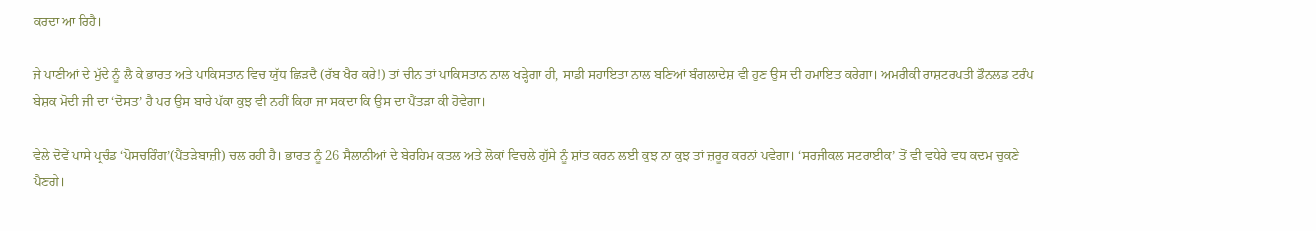ਕਰਦਾ ਆ ਰਿਹੈ।

ਜੇ ਪਾਣੀਆਂ ਦੇ ਮੁੱਦੇ ਨੂੰ ਲੈ ਕੇ ਭਾਰਤ ਅਤੇ ਪਾਕਿਸਤਾਨ ਵਿਚ ਯੁੱਧ ਛਿੜਦੈ (ਰੱਬ ਖੈਰ ਕਰੇ!) ਤਾਂ ਚੀਨ ਤਾਂ ਪਾਕਿਸਤਾਨ ਨਾਲ ਖੜ੍ਹੇਗਾ ਹੀ, ਸਾਡੀ ਸਹਾਇਤਾ ਨਾਲ ਬਣਿਆਂ ਬੰਗਲਾਦੇਸ਼ ਵੀ ਹੁਣ ਉਸ ਦੀ ਹਮਾਇਤ ਕਰੇਗਾ। ਅਮਰੀਕੀ ਰਾਸ਼ਟਰਪਤੀ ਡੌਨਲਡ ਟਰੰਪ ਬੇਸ਼ਕ ਮੋਦੀ ਜੀ ਦਾ ‘ਦੋਸਤ’ ਹੈ ਪਰ ਉਸ ਬਾਰੇ ਪੱਕਾ ਕੁਝ ਵੀ ਨਹੀਂ ਕਿਹਾ ਜਾ ਸਕਦਾ ਕਿ ਉਸ ਦਾ ਪੈਂਤੜਾ ਕੀ ਹੋਵੇਗਾ।

ਵੇਲੇ ਦੋਵੇਂ ਪਾਸੇ ਪ੍ਰਚੰਡ ‘ਪੋਸਚਰਿੰਗ’(ਪੈਂਤੜੇਬਾਜ਼ੀ) ਚਲ ਰਹੀ ਹੈ। ਭਾਰਤ ਨੂੰ 26 ਸੈਲਾਨੀਆਂ ਦੇ ਬੇਰਹਿਮ ਕਤਲ ਅਤੇ ਲੋਕਾਂ ਵਿਚਲੇ ਗੁੱਸੇ ਨੂੰ ਸ਼ਾਂਤ ਕਰਨ ਲਈ ਕੁਝ ਨਾ ਕੁਝ ਤਾਂ ਜ਼ਰੂਰ ਕਰਨਾਂ ਪਵੇਗਾ। ‘ਸਰਜੀਕਲ ਸਟਰਾਈਕ’ ਤੋਂ ਵੀ ਵਧੇਰੇ ਵਧ ਕਦਮ ਚੁਕਣੇ ਪੈਣਗੇ।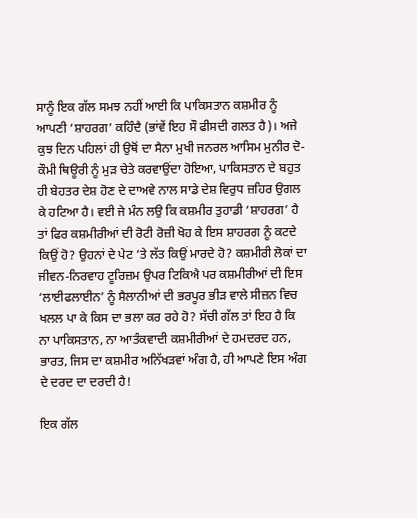ਸਾਨੂੰ ਇਕ ਗੱਲ ਸਮਝ ਨਹੀਂ ਆਈ ਕਿ ਪਾਕਿਸਤਾਨ ਕਸ਼ਮੀਰ ਨੂੰ ਆਪਣੀ ‘ਸ਼ਾਹਰਗ’ ਕਹਿੰਦੈ (ਭਾਂਵੇਂ ਇਹ ਸੌ ਫੀਸਦੀ ਗਲਤ ਹੈ)। ਅਜੇ ਕੁਝ ਦਿਨ ਪਹਿਲਾਂ ਹੀ ਉਥੋਂ ਦਾ ਸੈਨਾ ਮੁਖੀ ਜਨਰਲ ਆਸਿਮ ਮੁਨੀਰ ਦੋ-ਕੌਮੀ ਥਿਊਰੀ ਨੂੰ ਮੁੜ ਚੇਤੇ ਕਰਵਾਉਂਦਾ ਹੋਇਆ, ਪਾਕਿਸਤਾਨ ਦੇ ਬਹੁਤ ਹੀ ਬੇਹਤਰ ਦੇਸ਼ ਹੋਣ ਦੇ ਦਾਅਵੇ ਨਾਲ ਸਾਡੇ ਦੇਸ਼ ਵਿਰੁਧ ਜ਼ਹਿਰ ਉਗਲ ਕੇ ਹਟਿਆ ਹੈ। ਵਈ ਜੇ ਮੰਨ ਲਉ ਕਿ ਕਸ਼ਮੀਰ ਤੁਹਾਡੀ ‘ਸ਼ਾਹਰਗ’ ਹੈ ਤਾਂ ਫਿਰ ਕਸ਼ਮੀਰੀਆਂ ਦੀ ਰੋਟੀ ਰੋਜ਼ੀ ਖੋਹ ਕੇ ਇਸ ਸ਼ਾਹਰਗ ਨੂੰ ਕਟਦੇ ਕਿਉਂ ਹੋ? ਉਹਨਾਂ ਦੇ ਪੇਟ ‘ਤੇ ਲੱਤ ਕਿਉਂ ਮਾਰਦੇ ਹੋ? ਕਸ਼ਮੀਰੀ ਲੋਕਾਂ ਦਾ ਜੀਵਨ-ਨਿਰਵਾਹ ਟੂਰਿਜ਼ਮ ਉਪਰ ਟਿਕਿਐ ਪਰ ਕਸ਼ਮੀਰੀਆਂ ਦੀ ਇਸ ‘ਲਾਈਫਲਾਈਨ’ ਨੂੰ ਸੈਲਾਨੀਆਂ ਦੀ ਭਰਪੂਰ ਭੀੜ ਵਾਲੇ ਸੀਜ਼ਨ ਵਿਚ ਖਲਲ ਪਾ ਕੇ ਕਿਸ ਦਾ ਭਲਾ ਕਰ ਰਹੇ ਹੋ? ਸੱਚੀ ਗੱਲ ਤਾਂ ਇਹ ਹੈ ਕਿ ਨਾ ਪਾਕਿਸਤਾਨ, ਨਾ ਆਤੰਕਵਾਦੀ ਕਸ਼ਮੀਰੀਆਂ ਦੇ ਹਮਦਰਦ ਹਨ, ਭਾਰਤ, ਜਿਸ ਦਾ ਕਸ਼ਮੀਰ ਅਨਿੱਖੜਵਾਂ ਅੰਗ ਹੈ, ਹੀ ਆਪਣੇ ਇਸ ਅੰਗ ਦੇ ਦਰਦ ਦਾ ਦਰਦੀ ਹੈ!

ਇਕ ਗੱਲ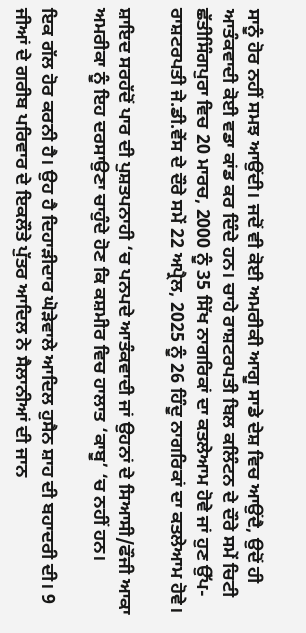ਸਾਨੂੰ ਹੋਰ ਨਹੀਂ ਸਮਝ ਆਉਂਦੀ। ਜਦੋਂ ਵੀ ਕੋਈ ਅਮਰੀਕੀ ਆਗੂ ਸਾਡੇ ਦੇਸ਼ ਵਿਚ ਆਉਂਦੈ, ਉਦੋਂ ਹੀ ਆਤੰਕਵਾਦੀ ਕੋਈ ਵਡਾ ਕਾਂਡ ਕਰ ਦਿੰਦੇ ਹਨ। ਚਾਹੇ ਰਾਸ਼ਟਰਪਤੀ ਬਿਲ ਕਲਿੰਟਨ ਦੇ ਦੌਰੇ ਸਮੇਂ ਚਿਟੀ ਛੱਤੀਸਿੰਗਪੁਰਾ ਵਿਚ 20 ਮਾਰਚ, 2000 ਨੂੰ 35 ਸਿੱਖ ਨਾਗਰਿਕਾਂ ਦਾ ਕਤਲੇਆਮ ਹੋਵੇ ਜਾਂ ਹੁਣ ਉੱਪ-ਰਾਸ਼ਟਰਪਤੀ ਜੇ.ਡੀ.ਵੇਂਸ ਦੇ ਦੌਰੇ ਸਮੇਂ 22 ਅਪ੍ਰੈਲ, 2025 ਨੂੰ 26 ਹਿੰਦੂ ਨਾਗਰਿਕਾਂ ਦਾ ਕਤਲੇਆਮ ਹੋਵੇ।

ਸ਼ਾਇਦ ਸਰਹੱਦੋਂ ਪਾਰ ਦੀ ਪੁਸ਼ਤਪਨਾਹੀ ‘ਚ ਪਨਪਦੇ ਆਤੰਕਵਾਦੀ ਜਾਂ ਉਹਨਾਂ ਦੇ ਸਿਆਸੀ/ਫੌਜੀ ਆਕਾ ਅਮਰੀਕਾ ਨੂੰ ਇਹ ਦਰਸਾਉਣਾ ਚਾਹੁੰਦੇ ਹੋਣ ਕਿ ਕਸ਼ਮੀਰ ਵਿਚ ਹਾਲਾਤ ‘ਕਾਬੂ’ ‘ਚ ਨਹੀਂ ਹਨ।

ਇਕ ਗੱਲ ਹੋਰ ਕਰਨੀ ਹੈ। ਉਹ ਹੈ ਦਿਹਾੜੀਦਾਰ ਘੋੜੇਵਾਲੇ ਆਦਿਲ ਹੁਸੈਨ ਸ਼ਾਹ ਦੀ ਬਹਾਦਰੀ ਦੀ। 9 ਜੀਆਂ ਦੇ ਗਰੀਬ ਪਰਿਵਾਰ ਦੇ ਇਕਲੌਤੇ ਪੁੱਤਰ ਆਦਿਲ ਨੇ ਸੈਲਾਨੀਆਂ ਦੀ ਜਾਨ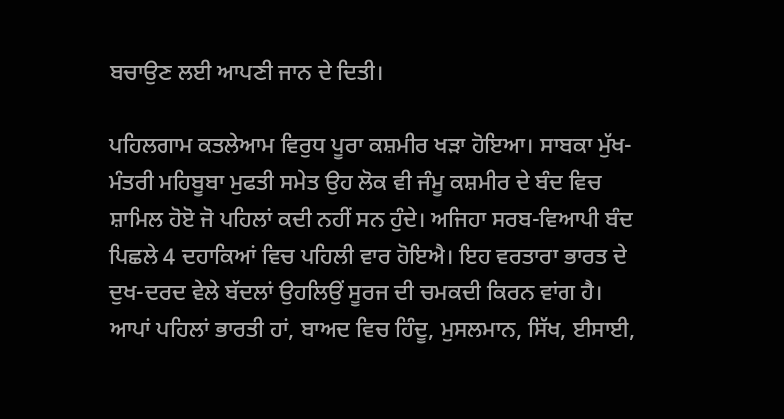ਬਚਾਉਣ ਲਈ ਆਪਣੀ ਜਾਨ ਦੇ ਦਿਤੀ।

ਪਹਿਲਗਾਮ ਕਤਲੇਆਮ ਵਿਰੁਧ ਪੂਰਾ ਕਸ਼ਮੀਰ ਖੜਾ ਹੋਇਆ। ਸਾਬਕਾ ਮੁੱਖ-ਮੰਤਰੀ ਮਹਿਬੂਬਾ ਮੁਫਤੀ ਸਮੇਤ ਉਹ ਲੋਕ ਵੀ ਜੰਮੂ ਕਸ਼ਮੀਰ ਦੇ ਬੰਦ ਵਿਚ ਸ਼ਾਮਿਲ ਹੋੲੋ ਜੋ ਪਹਿਲਾਂ ਕਦੀ ਨਹੀਂ ਸਨ ਹੁੰਦੇ। ਅਜਿਹਾ ਸਰਬ-ਵਿਆਪੀ ਬੰਦ ਪਿਛਲੇ 4 ਦਹਾਕਿਆਂ ਵਿਚ ਪਹਿਲੀ ਵਾਰ ਹੋਇਐ। ਇਹ ਵਰਤਾਰਾ ਭਾਰਤ ਦੇ ਦੁਖ-ਦਰਦ ਵੇਲੇ ਬੱਦਲਾਂ ਉਹਲਿਉਂ ਸੂਰਜ ਦੀ ਚਮਕਦੀ ਕਿਰਨ ਵਾਂਗ ਹੈ। ਆਪਾਂ ਪਹਿਲਾਂ ਭਾਰਤੀ ਹਾਂ, ਬਾਅਦ ਵਿਚ ਹਿੰਦੂ, ਮੁਸਲਮਾਨ, ਸਿੱਖ, ਈਸਾਈ,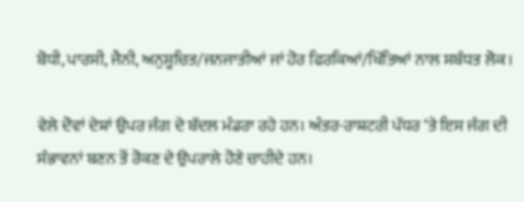ਬੋਧੀ, ਪਾਰਸੀ, ਜੈਨੀ, ਅਨੁਸੂਚਿਤ/ਜਨਜਾਤੀਆਂ ਜਾਂ ਹੋਰ ਫਿਰਕਿਆਂ/ਖਿੱਤਿਆਂ ਨਾਲ ਸਬੰਧਤ ਲੋਕ।

ਵੇਲੇ ਦੋਵਾਂ ਦੇਸ਼ਾਂ ਉਪਰ ਜੰਗ ਦੇ ਬੱਦਲ ਮੰਡਰਾ ਰਹੇ ਹਨ। ਅੰਤਰ-ਰਾਸ਼ਟਰੀ ਪੱਧਰ ‘ਤੇ ਇਸ ਜੰਗ ਦੀ ਸੰਭਾਵਨਾਂ ਬਣਨ ਤੋਂ ਰੋਕਣ ਦੇ ਉਪਰਾਲੇ ਹੋਣੇ ਚਾਹੀਦੇ ਹਨ।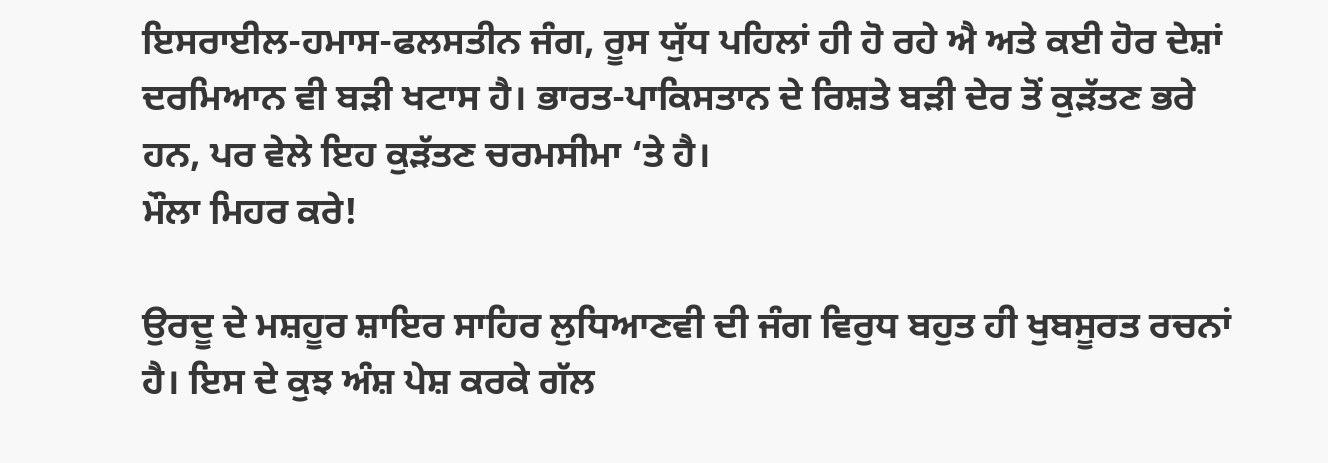ਇਸਰਾਈਲ-ਹਮਾਸ-ਫਲਸਤੀਨ ਜੰਗ, ਰੂਸ ਯੁੱਧ ਪਹਿਲਾਂ ਹੀ ਹੋ ਰਹੇ ਐ ਅਤੇ ਕਈ ਹੋਰ ਦੇਸ਼ਾਂ ਦਰਮਿਆਨ ਵੀ ਬੜੀ ਖਟਾਸ ਹੈ। ਭਾਰਤ-ਪਾਕਿਸਤਾਨ ਦੇ ਰਿਸ਼ਤੇ ਬੜੀ ਦੇਰ ਤੋਂ ਕੁੜੱਤਣ ਭਰੇ ਹਨ, ਪਰ ਵੇਲੇ ਇਹ ਕੁੜੱਤਣ ਚਰਮਸੀਮਾ ‘ਤੇ ਹੈ।
ਮੌਲਾ ਮਿਹਰ ਕਰੇ!

ਉਰਦੂ ਦੇ ਮਸ਼ਹੂਰ ਸ਼ਾਇਰ ਸਾਹਿਰ ਲੁਧਿਆਣਵੀ ਦੀ ਜੰਗ ਵਿਰੁਧ ਬਹੁਤ ਹੀ ਖੁਬਸੂਰਤ ਰਚਨਾਂ ਹੈ। ਇਸ ਦੇ ਕੁਝ ਅੰਸ਼ ਪੇਸ਼ ਕਰਕੇ ਗੱਲ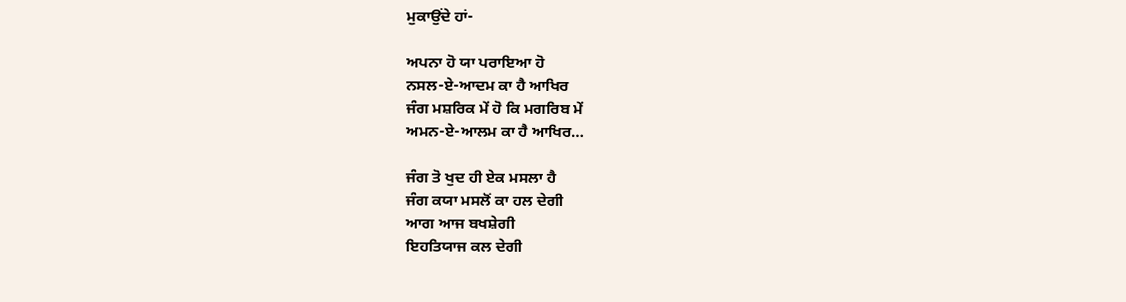ਮੁਕਾਉਂਦੇ ਹਾਂ-

ਅਪਨਾ ਹੋ ਯਾ ਪਰਾਇਆ ਹੋ
ਨਸਲ-ਏ-ਆਦਮ ਕਾ ਹੈ ਆਖਿਰ
ਜੰਗ ਮਸ਼ਰਿਕ ਮੇਂ ਹੋ ਕਿ ਮਗਰਿਬ ਮੇਂ
ਅਮਨ-ਏ-ਆਲਮ ਕਾ ਹੈ ਆਖਿਰ…

ਜੰਗ ਤੋ ਖੁਦ ਹੀ ਏਕ ਮਸਲਾ ਹੈ
ਜੰਗ ਕਯਾ ਮਸਲੋਂ ਕਾ ਹਲ ਦੇਗੀ
ਆਗ ਆਜ ਬਖਸ਼ੇਗੀ
ਇਹਤਿਯਾਜ ਕਲ ਦੇਗੀ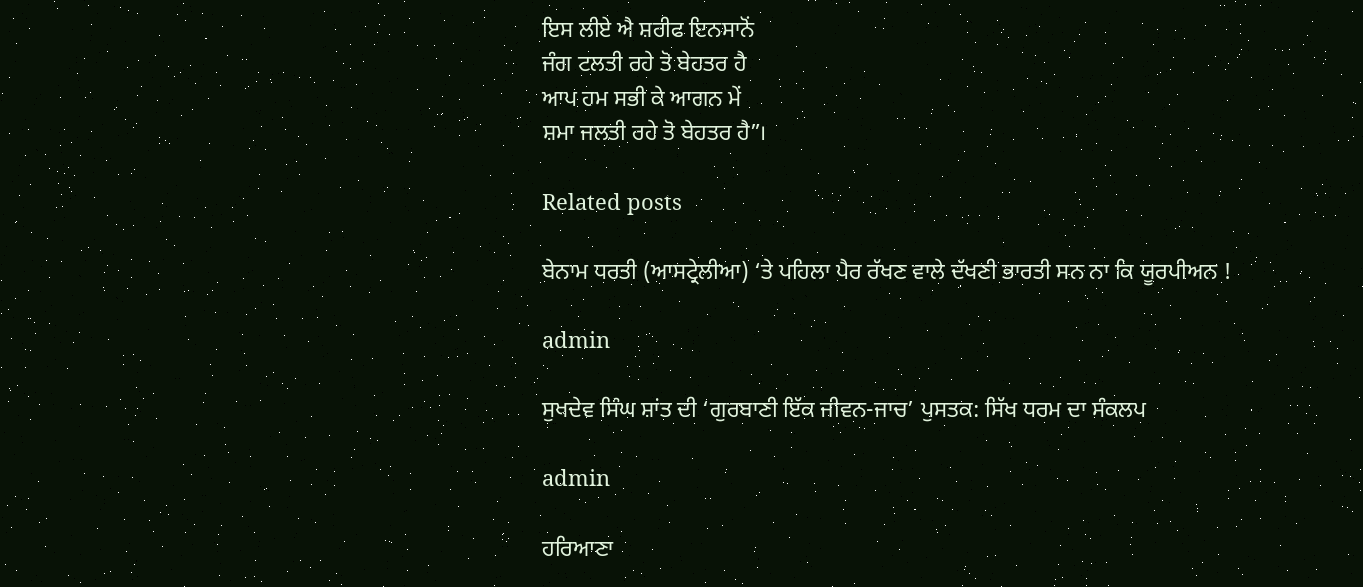ਇਸ ਲੀਏ ਐ ਸ਼ਰੀਫ ਇਨਸਾਨੋਂ
ਜੰਗ ਟਲਤੀ ਰਹੇ ਤੋ ਬੇਹਤਰ ਹੈ
ਆਪ ਹਮ ਸਭੀ ਕੇ ਆਗਨ ਮੇਂ
ਸ਼ਮਾ ਜਲਤੀ ਰਹੇ ਤੋ ਬੇਹਤਰ ਹੈ”।

Related posts

ਬੇਨਾਮ ਧਰਤੀ (ਆਸਟ੍ਰੇਲੀਆ) ‘ਤੇ ਪਹਿਲਾ ਪੈਰ ਰੱਖਣ ਵਾਲੇ ਦੱਖਣੀ ਭਾਰਤੀ ਸਨ ਨਾ ਕਿ ਯੂਰਪੀਅਨ !

admin

ਸੁਖਦੇਵ ਸਿੰਘ ਸ਼ਾਂਤ ਦੀ ‘ਗੁਰਬਾਣੀ ਇੱਕ ਜੀਵਨ-ਜਾਚ’ ਪੁਸਤਕ: ਸਿੱਖ ਧਰਮ ਦਾ ਸੰਕਲਪ

admin

ਹਰਿਆਣਾ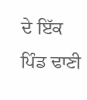ਦੇ ਇੱਕ ਪਿੰਡ ਢਾਣੀ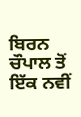ਬਿਰਨ ਚੌਪਾਲ ਤੋਂ ਇੱਕ ਨਵੀਂ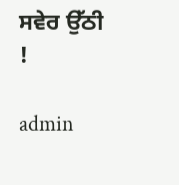ਸਵੇਰ ਉੱਠੀ !

admin